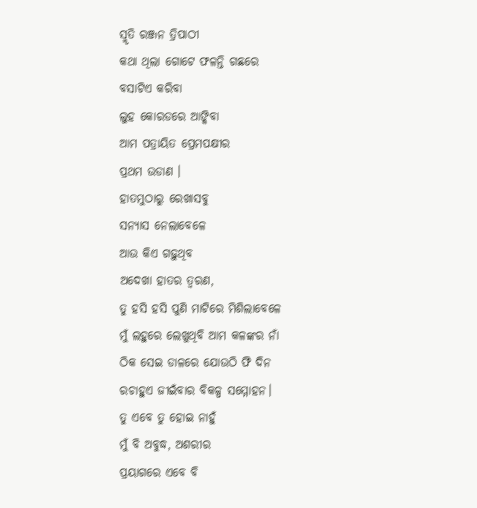ସ୍ମୃତି ରଞ୍ଜନ ତ୍ରିପାଠୀ
କଥା ଥିଲା ଗୋଟେ ଫଳନ୍ତି ଗଛରେ
ବସାଟିଏ କରିବା
ଲୁହ କୋରଡରେ ଆଙ୍କିବା
ଆମ ପତ୍ରାୟିତ ପ୍ରେମପକ୍ଷୀର
ପ୍ରଥମ ଉଡାଣ ।
ହାତମୁଠାରୁ ରେଖାସବୁ
ସନ୍ୟାସ ନେଲାବେଳେ
ଆଉ କିଏ ଗଢ଼ୁଥିବ
ଅଦେଖା ହାତର ତ୍ଵରଣ,
ତୁ ହସି ହସି ପୁଣି ମାଟିରେ ମିଶିଲାବେଳେ
ମୁଁ ଲହୁରେ ଲେଖୁଥିବି ଆମ କଳଙ୍କର ନାଁ
ଠିକ ସେଇ ଡାଳରେ ଯୋଉଠି ଫି ଦିନ
ରଚାହୁଏ ଜୀଇଁବାର ବିକଳ୍ପ ସମ୍ମୋହନ।
ତୁ ଏବେ ତୁ ହୋଇ ନାହୁଁ
ମୁଁ ବି ଅବୁଦ୍ଧ, ଅଶରୀର
ପ୍ରୟାଗରେ ଏବେ ବି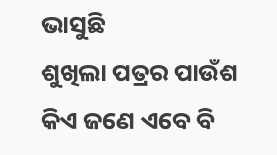ଭାସୁଛି
ଶୁଖିଲା ପତ୍ରର ପାଉଁଶ
କିଏ ଜଣେ ଏବେ ବି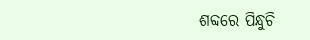ଶବ୍ଦରେ ପିନ୍ଧୁଚି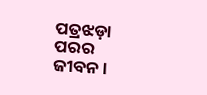ପତ୍ରଝଡ଼ା ପରର ଜୀବନ ।